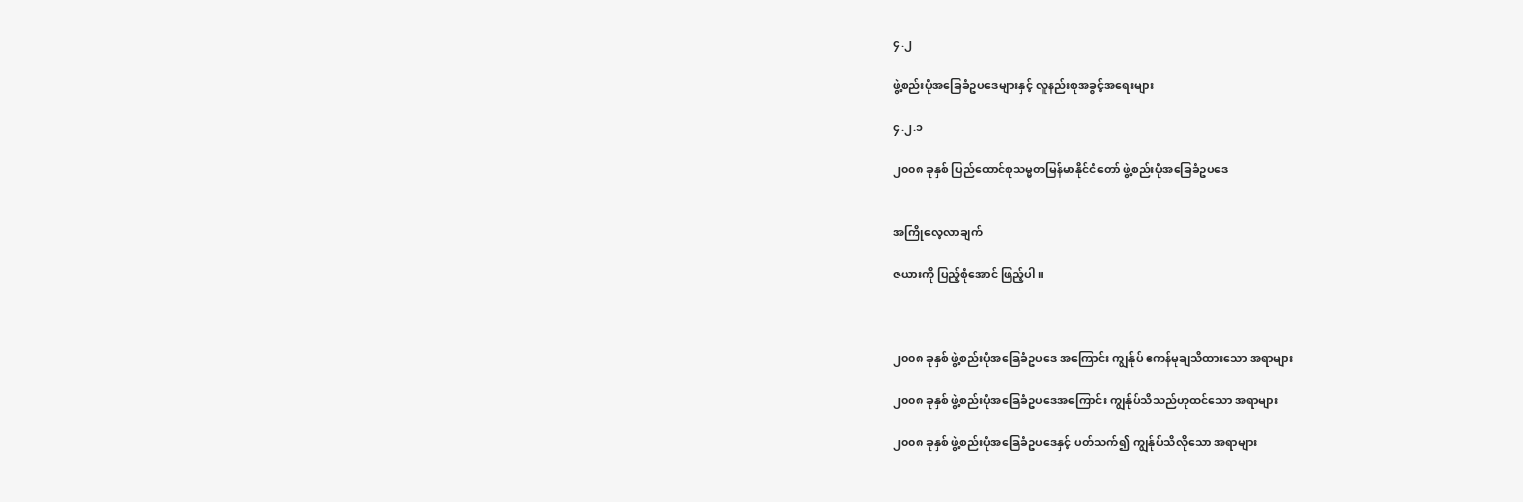၄.၂

ဖွဲ့စည်းပုံအခြေခံဥပဒေများနှင့် လူနည်းစုအခွင့်အရေးများ

၄.၂.၁

၂၀၀၈ ခုနှစ် ပြည်ထောင်စုသမ္မတမြန်မာနိုင်ငံတော် ဖွဲ့စည်းပုံအခြေခံဥပဒေ


အကြိုလေ့လာချက်

ဇယားကို ပြည့်စုံအောင် ဖြည့်ပါ။



၂၀၀၈ ခုနှစ် ဖွဲ့စည်းပုံအခြေခံဥပဒေ အကြောင်း ကျွန်ုပ် ဧကန်မုချသိထားသော အရာများ

၂၀၀၈ ခုနှစ် ဖွဲ့စည်းပုံအခြေခံဥပဒေအကြောင်း ကျွန်ုပ်သိသည်ဟုထင်သော အရာများ

၂၀၀၈ ခုနှစ် ဖွဲ့စည်းပုံအခြေခံဥပဒေနှင့် ပတ်သက်၍ ကျွန်ုပ်သိလိုသော အရာများ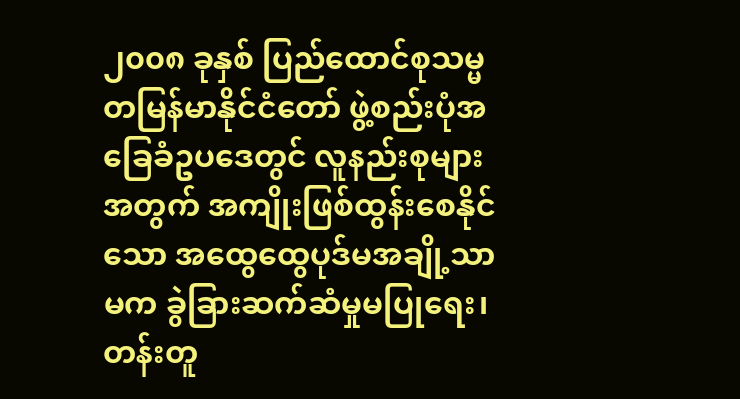၂၀၀၈ ခုနှစ် ပြည်ထောင်စုသမ္မတမြန်မာနိုင်ငံတော် ဖွဲ့စည်းပုံအခြေခံဥပဒေတွင် လူနည်းစုများအတွက် အကျိုးဖြစ်ထွန်းစေနိုင်သော အထွေထွေပုဒ်မအချို့သာမက ခွဲခြားဆက်ဆံမှုမပြုရေး၊ တန်းတူ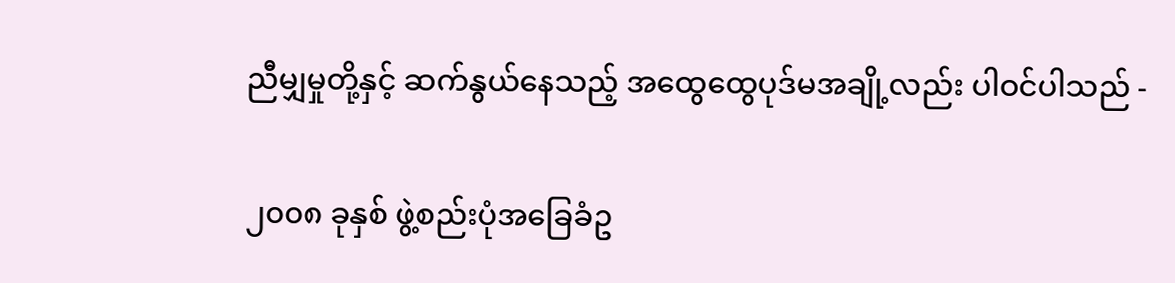ညီမျှမှုတို့နှင့် ဆက်နွယ်နေသည့် အထွေထွေပုဒ်မအချို့လည်း ပါဝင်ပါသည် -

၂၀၀၈ ခုနှစ် ဖွဲ့စည်းပုံအခြေခံဥ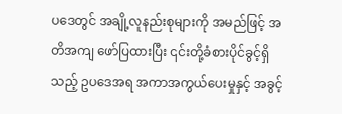ပဒေတွင် အချို့လူနည်းစုများကို အမည်ဖြင့် အတိအကျ ဖော်ပြထားပြီး ၎င်းတို့ခံစားပိုင်ခွင့်ရှိသည့် ဥပဒေအရ အကာအကွယ်ပေးမှုနှင့် အခွင့်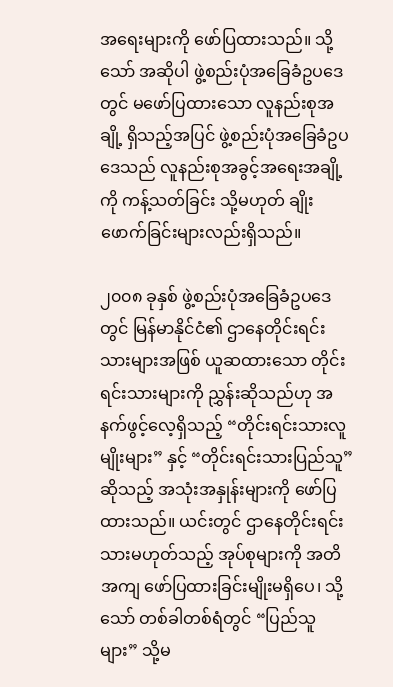အရေးများကို ဖော်ပြထားသည်။ သို့သော် အဆိုပါ ဖွဲ့စည်းပုံအခြေခံဥပဒေတွင် မဖော်ပြထားသော လူနည်းစုအချို့ ရှိသည့်အပြင် ဖွဲ့စည်းပုံအခြေခံဥပဒေသည် လူနည်းစုအခွင့်အရေးအချို့ကို ကန့်သတ်ခြင်း သို့မဟုတ် ချိုးဖောက်ခြင်းများလည်းရှိသည်။

၂၀၀၈ ခုနှစ် ဖွဲ့စည်းပုံအခြေခံဥပဒေတွင် မြန်မာနိုင်ငံ၏ ဌာနေတိုင်းရင်းသားများအဖြစ် ယူဆထားသော တိုင်းရင်းသားများကို ညွှန်းဆိုသည်ဟု အနက်ဖွင့်လေ့ရှိသည့် “တိုင်းရင်းသားလူမျိုးများ” နှင့် “တိုင်းရင်းသားပြည်သူ” ဆိုသည့် အသုံးအနှုန်းများကို ဖော်ပြထားသည်။ ယင်းတွင် ဌာနေတိုင်းရင်းသားမဟုတ်သည့် အုပ်စုများကို အတိအကျ ဖော်ပြထားခြင်းမျိုးမရှိပေ၊ သို့သော် တစ်ခါတစ်ရံတွင် “ပြည်သူများ” သို့မ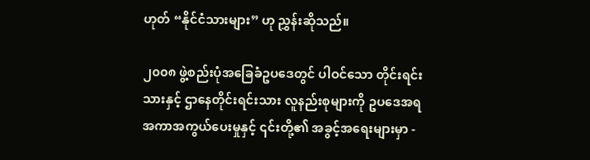ဟုတ် “နိုင်ငံသားများ” ဟု ညွှန်းဆိုသည်။

၂၀၀၈ ဖွဲ့စည်းပုံအခြေခံဥပဒေတွင် ပါဝင်သော တိုင်းရင်းသားနှင့် ဌာနေတိုင်းရင်းသား လူနည်းစုများကို ဥပဒေအရ အကာအကွယ်ပေးမှုနှင့် ၎င်းတို့၏ အခွင့်အရေးများမှာ -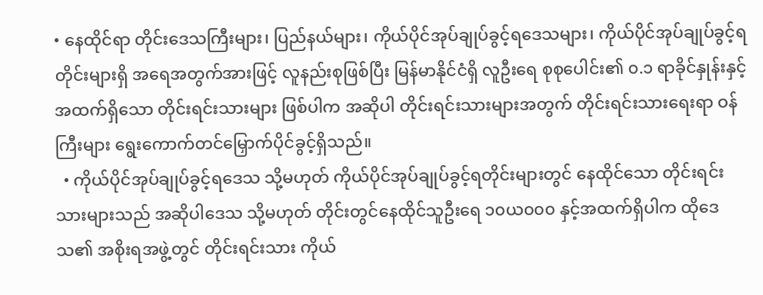• နေထိုင်ရာ တိုင်းဒေသကြီးများ၊ ပြည်နယ်များ၊ ကိုယ်ပိုင်အုပ်ချုပ်ခွင့်ရဒေသများ၊ ကိုယ်ပိုင်အုပ်ချုပ်ခွင့်ရတိုင်းများရှိ အရေအတွက်အားဖြင့် လူနည်းစုဖြစ်ပြီး မြန်မာနိုင်ငံရှိ လူဦးရေ စုစုပေါင်း၏ ၀.၁ ရာခိုင်နှုန်းနှင့်အထက်ရှိသော တိုင်းရင်းသားများ ဖြစ်ပါက အဆိုပါ တိုင်းရင်းသားများအတွက် တိုင်းရင်းသားရေးရာ ဝန်ကြီးများ ရွေးကောက်တင်မြှောက်ပိုင်ခွင့်ရှိသည်။
  • ကိုယ်ပိုင်အုပ်ချုပ်ခွင့်ရဒေသ သို့မဟုတ် ကိုယ်ပိုင်အုပ်ချုပ်ခွင့်ရတိုင်းများတွင် နေထိုင်သော တိုင်းရင်းသားများသည် အဆိုပါဒေသ သို့မဟုတ် တိုင်းတွင်နေထိုင်သူဦးရေ ၁၀ယ၀၀၀ နှင့်အထက်ရှိပါက ထိုဒေသ၏ အစိုးရအဖွဲ့တွင် တိုင်းရင်းသား ကိုယ်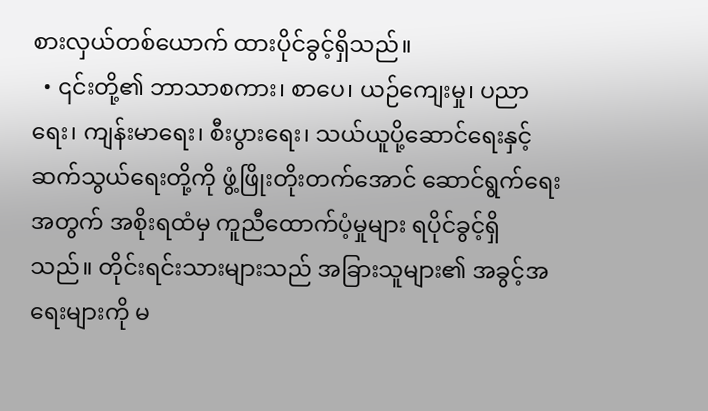စားလှယ်တစ်ယောက် ထားပိုင်ခွင့်ရှိသည်။
  • ၎င်းတို့၏ ဘာသာစကား၊ စာပေ၊ ယဉ်ကျေးမှု၊ ပညာရေး၊ ကျန်းမာရေး၊ စီးပွားရေး၊ သယ်ယူပို့ဆောင်ရေးနှင့် ဆက်သွယ်ရေးတို့ကို ဖွံ့ဖြိုးတိုးတက်အောင် ဆောင်ရွက်ရေးအတွက် အစိုးရထံမှ ကူညီထောက်ပံ့မှုများ ရပိုင်ခွင့်ရှိသည်။ တိုင်းရင်းသားများသည် အခြားသူများ၏ အခွင့်အရေးများကို မ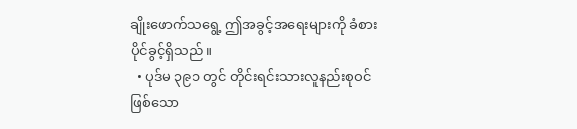ချိုးဖောက်သရွေ့ ဤအခွင့်အရေးများကို ခံစားပိုင်ခွင့်ရှိသည်။
  • ပုဒ်မ ၃၉၁ တွင် တိုင်းရင်းသားလူနည်းစုဝင်ဖြစ်သော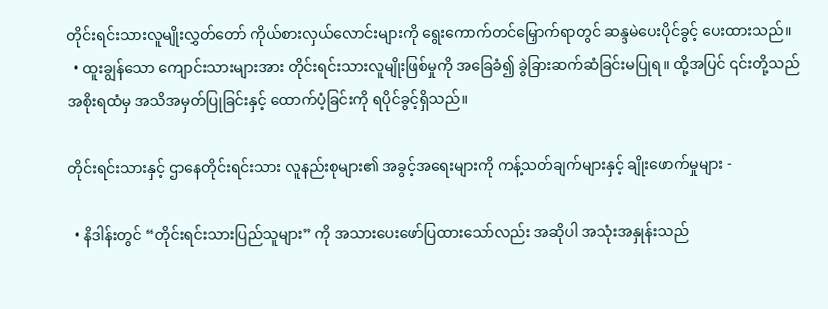တိုင်းရင်းသားလူမျိုးလွှတ်တော် ကိုယ်စားလှယ်လောင်းများကို ရွေးကောက်တင်မြှောက်ရာတွင် ဆန္ဒမဲပေးပိုင်ခွင့် ပေးထားသည်။
  • ထူးချွန်သော ကျောင်းသားများအား တိုင်းရင်းသားလူမျိုးဖြစ်မှုကို အခြေခံ၍ ခွဲခြားဆက်ဆံခြင်းမပြုရ။ ထို့အပြင် ၎င်းတို့သည် အစိုးရထံမှ အသိအမှတ်ပြုခြင်းနှင့် ထောက်ပံ့ခြင်းကို ရပိုင်ခွင့်ရှိသည်။

တိုင်းရင်းသားနှင့် ဌာနေတိုင်းရင်းသား လူနည်းစုများ၏ အခွင့်အရေးများကို ကန့်သတ်ချက်များနှင့် ချိုးဖောက်မှုများ -

  • နိဒါန်းတွင် “တိုင်းရင်းသားပြည်သူများ” ကို အသားပေးဖော်ပြထားသော်လည်း အဆိုပါ အသုံးအနှုန်းသည်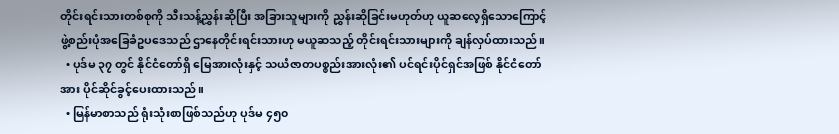တိုင်းရင်းသားတစ်စုကို သီးသန့်ညွှန်းဆိုပြီး အခြားသူများကို ညွှန်းဆိုခြင်းမဟုတ်ဟု ယူဆလေ့ရှိသောကြောင့် ဖွဲ့စည်းပုံအခြေခံဥပဒေသည် ဌာနေတိုင်းရင်းသားဟု မယူဆသည့် တိုင်းရင်းသားများကို ချန်လှပ်ထားသည်။
  • ပုဒ်မ ၃၇ တွင် နိုင်ငံတော်ရှိ မြေအားလုံးနှင့် သယံဇာတပစ္စည်းအားလုံး၏ ပင်ရင်းပိုင်ရှင်အဖြစ် နိုင်ငံတော်အား ပိုင်ဆိုင်ခွင့်ပေးထားသည်။
  • မြန်မာစာသည် ရုံးသုံးစာဖြစ်သည်ဟု ပုဒ်မ ၄၅၀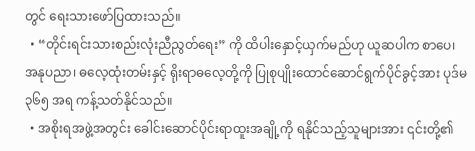တွင် ရေးသားဖော်ပြထားသည်။
  • “တိုင်းရင်းသားစည်းလုံးညီညွတ်ရေး” ကို ထိပါးနှောင့်ယှက်မည်ဟု ယူဆပါက စာပေ၊ အနုပညာ၊ ဓလေ့ထုံးတမ်းနှင့် ရိုးရာဓလေ့တို့ကို ပြုစုပျိုးထောင်ဆောင်ရွက်ပိုင်ခွင့်အား ပုဒ်မ ၃၆၅ အရ ကန့်သတ်နိုင်သည်။
  • အစိုးရအဖွဲ့အတွင်း ခေါင်းဆောင်ပိုင်းရာထူးအချို့ကို ရနိုင်သည့်သူများအား ၎င်းတို့၏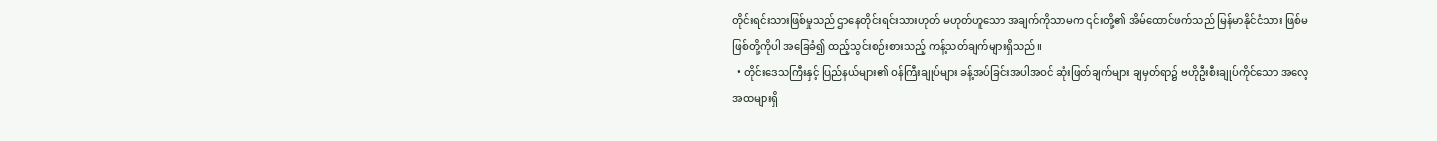တိုင်းရင်းသားဖြစ်မှုသည် ဌာနေတိုင်းရင်းသားဟုတ် မဟုတ်ဟူသော အချက်ကိုသာမက ၎င်းတို့၏ အိမ်ထောင်ဖက်သည် မြန်မာနိုင်ငံသား ဖြစ်မဖြစ်တို့ကိုပါ အခြေခံ၍ ထည့်သွင်းစဉ်းစားသည့် ကန့်သတ်ချက်များရှိသည်။
  • တိုင်းဒေသကြီးနှင့် ပြည်နယ်များ၏ ဝန်ကြီးချုပ်များ ခန့်အပ်ခြင်းအပါအဝင် ဆုံးဖြတ်ချက်များ ချမှတ်ရာ၌ ဗဟိုဦးစီးချုပ်ကိုင်သော အလေ့အထများရှိ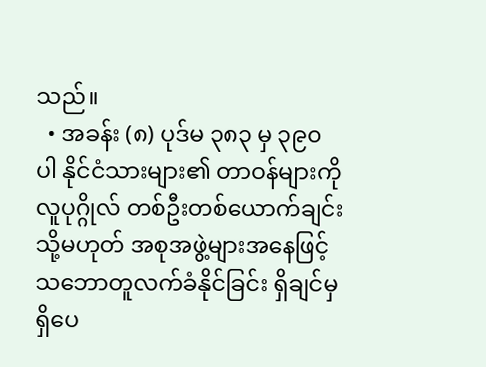သည်။
  • အခန်း (၈) ပုဒ်မ ၃၈၃ မှ ၃၉၀ ပါ နိုင်ငံသားများ၏ တာဝန်များကို လူပုဂ္ဂိုလ် တစ်ဦးတစ်ယောက်ချင်း သို့မဟုတ် အစုအဖွဲ့များအနေဖြင့် သဘောတူလက်ခံနိုင်ခြင်း ရှိချင်မှ ရှိပေ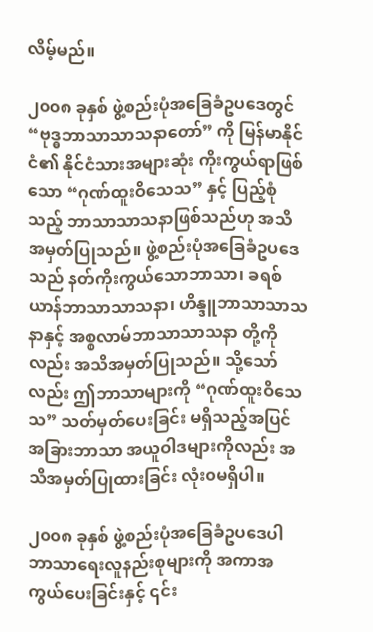လိမ့်မည်။

၂၀၀၈ ခုနှစ် ဖွဲ့စည်းပုံအခြေခံဥပဒေတွင် “ဗုဒ္ဓဘာသာသာသနာတော်” ကို မြန်မာနိုင်ငံ၏ နိုင်ငံသားအများဆုံး ကိုးကွယ်ရာဖြစ်သော “ဂုဏ်ထူးဝိသေသ” နှင့် ပြည့်စုံသည့် ဘာသာသာသနာဖြစ်သည်ဟု အသိအမှတ်ပြုသည်။ ဖွဲ့စည်းပုံအခြေခံဥပဒေသည် နတ်ကိုးကွယ်သောဘာသာ၊ ခရစ်ယာန်ဘာသာသာသနာ၊ ဟိန္ဒူဘာသာသာသနာနှင့် အစ္စလာမ်ဘာသာသာသနာ တို့ကိုလည်း အသိအမှတ်ပြုသည်။ သို့သော်လည်း ဤဘာသာများကို “ဂုဏ်ထူးဝိသေသ” သတ်မှတ်ပေးခြင်း မရှိသည့်အပြင် အခြားဘာသာ အယူဝါဒများကိုလည်း အသိအမှတ်ပြုထားခြင်း လုံး၀မရှိပါ။

၂၀၀၈ ခုနှစ် ဖွဲ့စည်းပုံအခြေခံဥပဒေပါ ဘာသာရေးလူနည်းစုများကို အကာအကွယ်ပေးခြင်းနှင့် ၎င်း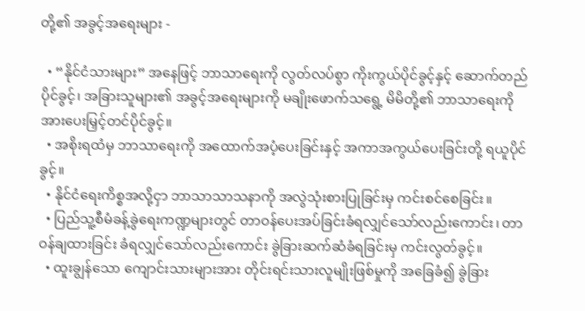တို့၏ အခွင့်အရေးများ -

  • “နိုင်ငံသားများ” အနေဖြင့် ဘာသာရေးကို လွတ်လပ်စွာ ကိုးကွယ်ပိုင်ခွင့်နှင့် ဆောက်တည်ပိုင်ခွင့်၊ အခြားသူများ၏ အခွင့်အရေးများကို မချိုးဖောက်သရွေ့ မိမိတို့၏ ဘာသာရေးကို အားပေးမြှင့်တင်ပိုင်ခွင့်။
  • အစိုးရထံမှ ဘာသာရေးကို အထောက်အပံ့ပေးခြင်းနှင့် အကာအကွယ်ပေးခြင်းတို့ ရယူပိုင်ခွင့်။
  • နိုင်ငံရေးကိစ္စအလို့ငှာ ဘာသာသာသနာကို အလွဲသုံးစားပြုခြင်းမှ ကင်းစင်စေခြင်း။
  • ပြည်သူ့စီမံခန့်ခွဲရေးကဏ္ဍများတွင် တာဝန်ပေးအပ်ခြင်းခံရလျှင်သော်လည်းကောင်း၊ တာဝန်ချထားခြင်း ခံရလျှင်သော်လည်းကောင်း ခွဲခြားဆက်ဆံခံရခြင်းမှ ကင်းလွတ်ခွင့်။
  • ထူးချွန်သော ကျောင်းသားများအား တိုင်းရင်းသားလူမျိုးဖြစ်မှုကို အခြေခံ၍ ခွဲခြား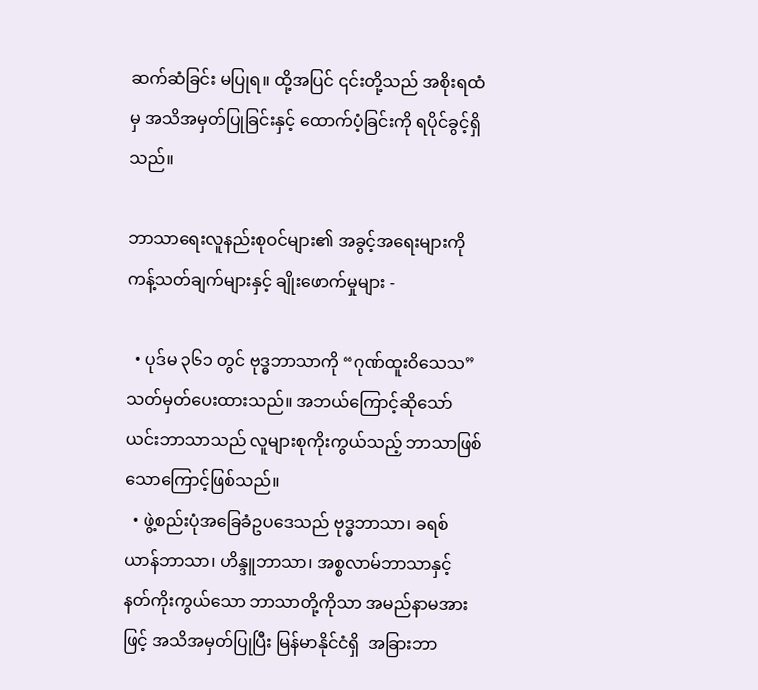ဆက်ဆံခြင်း မပြုရ။ ထို့အပြင် ၎င်းတို့သည် အစိုးရထံမှ အသိအမှတ်ပြုခြင်းနှင့် ထောက်ပံ့ခြင်းကို ရပိုင်ခွင့်ရှိသည်။

ဘာသာရေးလူနည်းစုဝင်များ၏ အခွင့်အရေးများကို ကန့်သတ်ချက်များနှင့် ချိုးဖောက်မှုများ -

  • ပုဒ်မ ၃၆၁ တွင် ဗုဒ္ဓဘာသာကို “ဂုဏ်ထူးဝိသေသ” သတ်မှတ်ပေးထားသည်။ အဘယ်ကြောင့်ဆိုသော် ယင်းဘာသာသည် လူများစုကိုးကွယ်သည့် ဘာသာဖြစ်သောကြောင့်ဖြစ်သည်။
  • ဖွဲ့စည်းပုံအခြေခံဥပဒေသည် ဗုဒ္ဓဘာသာ၊ ခရစ်ယာန်ဘာသာ၊ ဟိန္ဒူဘာသာ၊ အစ္စလာမ်ဘာသာနှင့် နတ်ကိုးကွယ်သော ဘာသာတို့ကိုသာ အမည်နာမအားဖြင့် အသိအမှတ်ပြုပြီး မြန်မာနိုင်ငံရှိ  အခြားဘာ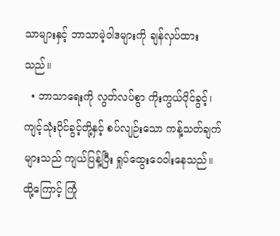သာများနှင့် ဘာသာမဲ့ဝါဒများကို ချန်လှပ်ထားသည်။
  • ဘာသာရေးကို လွတ်လပ်စွာ ကိုးကွယ်ပိုင်ခွင့်၊ ကျင့်သုံးပိုင်ခွင့်တို့နှင့် စပ်လျဉ်းသော ကန့်သတ်ချက်များသည် ကျယ်ပြန့်ပြီး ရှုပ်ထွေးဝေဝါးနေသည်။ ထို့ကြောင့် ကြုံ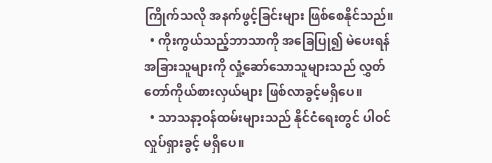ကြိုက်သလို အနက်ဖွင့်ခြင်းများ ဖြစ်စေနိုင်သည်။
  • ကိုးကွယ်သည့်ဘာသာကို အခြေပြု၍ မဲပေးရန် အခြားသူများကို လှုံ့ဆော်သောသူများသည် လွှတ်တော်ကိုယ်စားလှယ်များ ဖြစ်လာခွင့်မရှိပေ။
  • သာသနာ့ဝန်ထမ်းများသည် နိုင်ငံရေးတွင် ပါဝင်လှုပ်ရှားခွင့် မရှိပေ။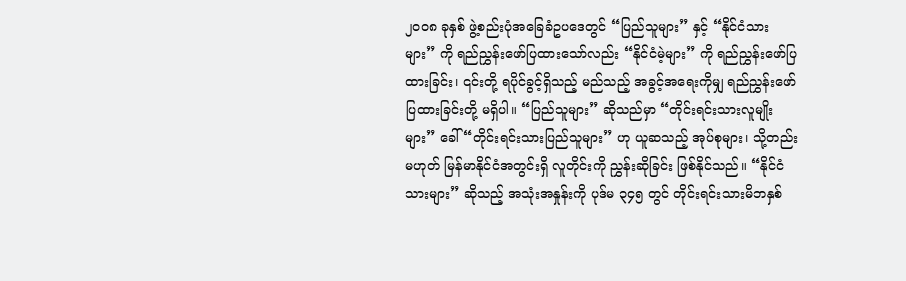၂၀၀၈ ခုနှစ် ဖွဲ့စည်းပုံအခြေခံဥပဒေတွင် “ပြည်သူများ” နှင့် “နိုင်ငံသားများ” ကို ရည်ညွှန်းဖော်ပြထားသော်လည်း “နိုင်ငံမဲ့များ” ကို ရည်ညွှန်းဖော်ပြထားခြင်း၊ ၎င်းတို့ ရပိုင်ခွင့်ရှိသည့် မည်သည့် အခွင့်အရေးကိုမျှ ရည်ညွှန်းဖော်ပြထားခြင်းတို့ မရှိပါ။ “ပြည်သူများ” ဆိုသည်မှာ “တိုင်းရင်းသားလူမျိုးများ” ခေါ် “တိုင်းရင်းသားပြည်သူများ” ဟု ယူဆသည့် အုပ်စုများ၊ သို့တည်းမဟုတ် မြန်မာနိုင်ငံအတွင်းရှိ လူတိုင်းကို ညွှန်းဆိုခြင်း ဖြစ်နိုင်သည်။ “နိုင်ငံသားများ” ဆိုသည့် အသုံးအနှုန်းကို ပုဒ်မ ၃၄၅ တွင် တိုင်းရင်းသားမိဘနှစ်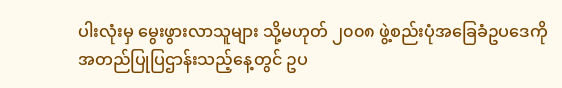ပါးလုံးမှ မွေးဖွားလာသူများ သို့မဟုတ် ၂၀၀၈ ဖွဲ့စည်းပုံအခြေခံဥပဒေကို အတည်ပြုပြဌာန်းသည့်နေ့တွင် ဥပ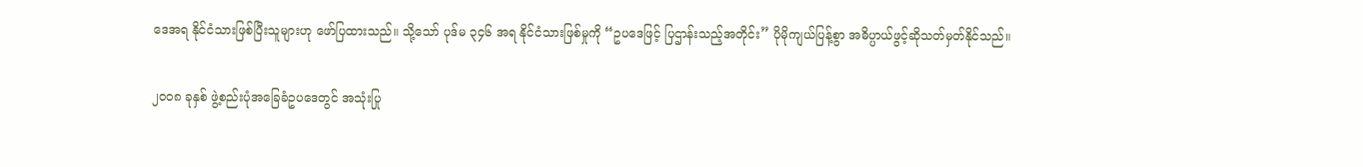ဒေအရ နိုင်ငံသားဖြစ်ပြီးသူများဟု ဖော်ပြထားသည်။ သို့သော် ပုဒ်မ ၃၄၆ အရ နိုင်ငံသားဖြစ်မှုကို “ဥပဒေဖြင့် ပြဌာန်းသည့်အတိုင်း” ပိုမိုကျယ်ပြန့်စွာ အဓိပ္ပာယ်ဖွင့်ဆိုသတ်မှတ်နိုင်သည်။

၂၀၀၈ ခုနှစ် ဖွဲ့စည်းပုံအခြေခံဥပဒေတွင် အသုံးပြု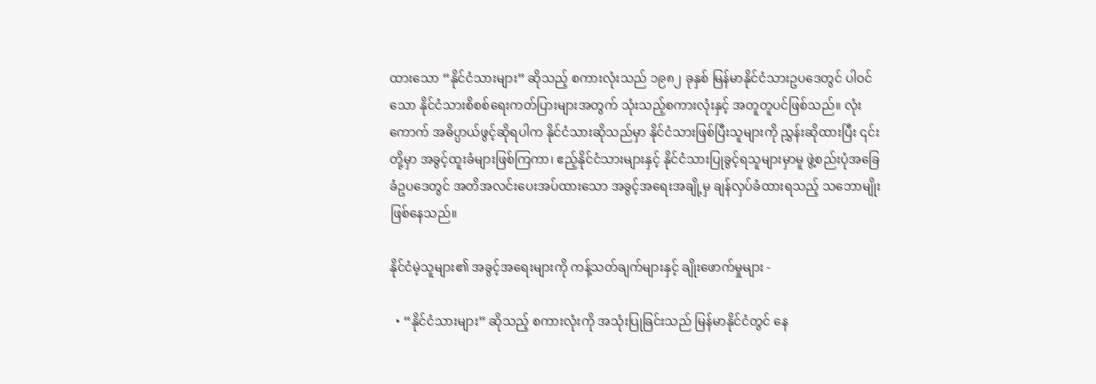ထားသော “နိုင်ငံသားများ” ဆိုသည့် စကားလုံးသည် ၁၉၈၂ ခုနှစ် မြန်မာနိုင်ငံသားဥပဒေတွင် ပါဝင်သော နိုင်ငံသားစိစစ်ရေးကတ်ပြားများအတွက် သုံးသည့်စကားလုံးနှင့် အတူတူပင်ဖြစ်သည်။ လုံးကောက် အဓိပ္ပာယ်ဖွင့်ဆိုရပါက နိုင်ငံသားဆိုသည်မှာ နိုင်ငံသားဖြစ်ပြီးသူများကို ညွှန်းဆိုထားပြီး ၎င်းတို့မှာ အခွင့်ထူးခံများဖြစ်ကြကာ၊ ဧည့်နိုင်ငံသားများနှင့် နိုင်ငံသားပြုခွင့်ရသူများမှာမူ ဖွဲ့စည်းပုံအခြေခံဥပဒေတွင် အတိအလင်းပေးအပ်ထားသော အခွင့်အရေးအချို့မှ ချန်လှပ်ခံထားရသည့် သဘောမျိုးဖြစ်နေသည်။

နိုင်ငံမဲ့သူများ၏ အခွင့်အရေးများကို ကန့်သတ်ချက်များနှင့် ချိုးဖောက်မှုများ -

  • “နိုင်ငံသားများ” ဆိုသည့် စကားလုံးကို အသုံးပြုခြင်းသည် မြန်မာနိုင်ငံတွင် နေ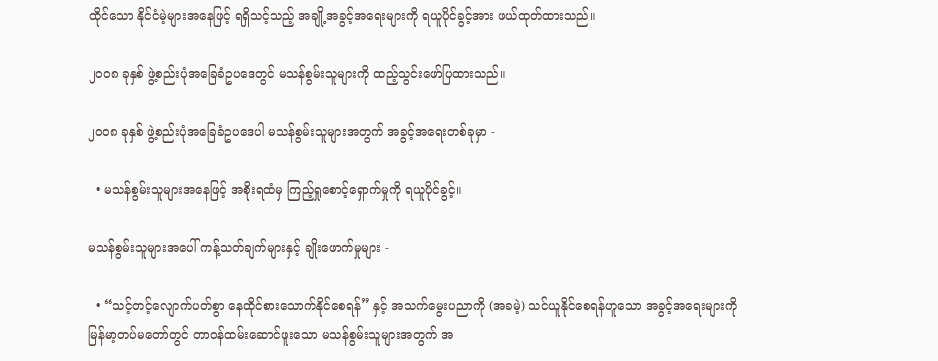ထိုင်သော နိုင်ငံမဲ့များအနေဖြင့် ရရှိသင့်သည့် အချို့အခွင့်အရေးများကို ရယူပိုင်ခွင့်အား ဖယ်ထုတ်ထားသည်။

၂၀၀၈ ခုနှစ် ဖွဲ့စည်းပုံအခြေခံဥပဒေတွင် မသန်စွမ်းသူများကို ထည့်သွင်းဖော်ပြထားသည်။

၂၀၀၈ ခုနှစ် ဖွဲ့စည်းပုံအခြေခံဥပဒေပါ မသန်စွမ်းသူများအတွက် အခွင့်အရေးတစ်ခုမှာ -

  • မသန်စွမ်းသူများအနေဖြင့် အစိုးရထံမှ ကြည့်ရှုစောင့်ရှောက်မှုကို ရယူပိုင်ခွင့်။

မသန်စွမ်းသူများအပေါ် ကန့်သတ်ချက်များနှင့် ချိုးဖောက်မှုများ -

  • “သင့်တင့်လျောက်ပတ်စွာ နေထိုင်စားသောက်နိုင်စေရန်” နှင့် အသက်မွေးပညာကို (အခမဲ့) သင်ယူနိုင်စေရန်ဟူသော အခွင့်အရေးများကို မြန်မာ့တပ်မတော်တွင် တာဝန်ထမ်းဆောင်ဖူးသော မသန်စွမ်းသူများအတွက် အ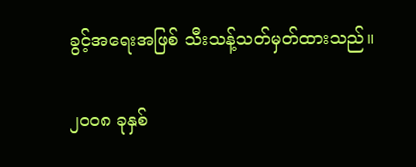ခွင့်အရေးအဖြစ် သီးသန့်သတ်မှတ်ထားသည်။

၂၀၀၈ ခုနှစ်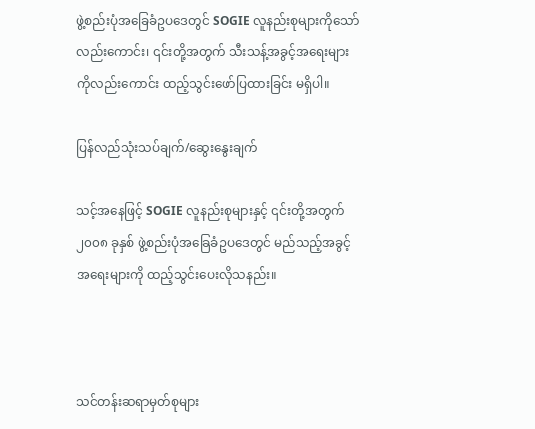ဖွဲ့စည်းပုံအခြေခံဥပဒေတွင် SOGIE လူနည်းစုများကိုသော်လည်းကောင်း၊ ၎င်းတို့အတွက် သီးသန့်အခွင့်အရေးများကိုလည်းကောင်း ထည့်သွင်းဖော်ပြထားခြင်း မရှိပါ။

ပြန်လည်သုံးသပ်ချက်/ဆွေးနွေးချက်

သင့်အနေဖြင့် SOGIE လူနည်းစုများနှင့် ၎င်းတို့အတွက် ၂၀၀၈ ခုနှစ် ဖွဲ့စည်းပုံအခြေခံဥပဒေတွင် မည်သည့်အခွင့်အရေးများကို ထည့်သွင်းပေးလိုသနည်း။



သင်တန်းဆရာမှတ်စုများ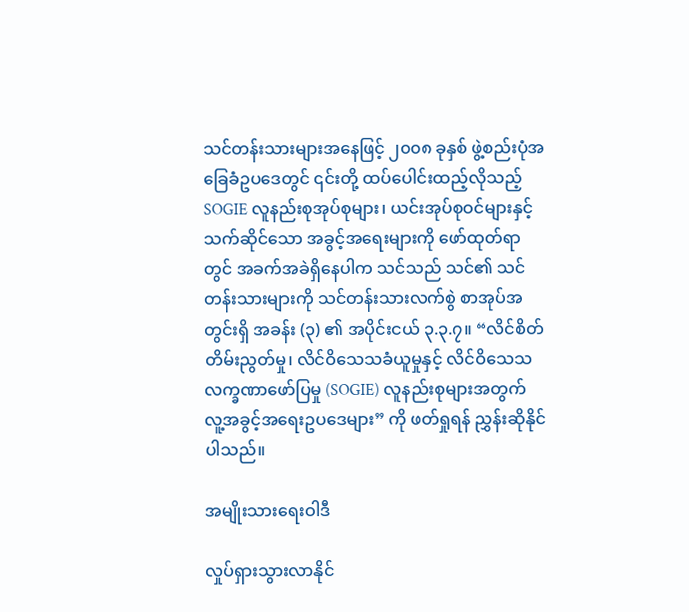သင်တန်းသားများအနေဖြင့် ၂၀၀၈ ခုနှစ် ဖွဲ့စည်းပုံအခြေခံဥပဒေတွင် ၎င်းတို့ ထပ်ပေါင်းထည့်လိုသည့် SOGIE လူနည်းစုအုပ်စုများ၊ ယင်းအုပ်စုဝင်များနှင့် သက်ဆိုင်သော အခွင့်အရေးများကို ဖော်ထုတ်ရာတွင် အခက်အခဲရှိနေပါက သင်သည် သင်၏ သင်တန်းသားများကို သင်တန်းသားလက်စွဲ စာအုပ်အတွင်းရှိ အခန်း (၃) ၏ အပိုင်းငယ် ၃.၃.၇။ “လိင်စိတ်တိမ်းညွတ်မှု၊ လိင်ဝိသေသခံယူမှုနှင့် လိင်ဝိသေသလက္ခဏာဖော်ပြမှု (SOGIE) လူနည်းစုများအတွက် လူ့အခွင့်အရေးဥပဒေများ” ကို ဖတ်ရှုရန် ညွှန်းဆိုနိုင်ပါသည်။

အမျိုးသားရေးဝါဒီ

လှုပ်ရှားသွားလာနိုင်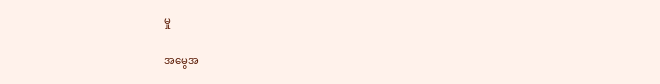မှု

အမွေအ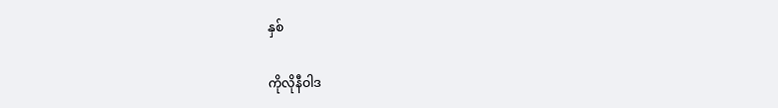နှစ်

ကိုလိုနီဝါဒ